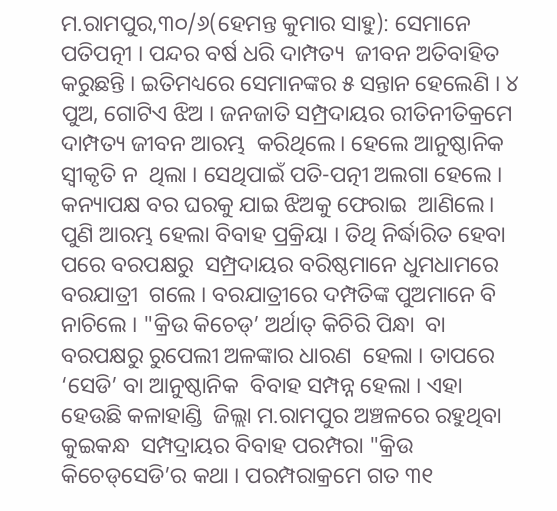ମ.ରାମପୁର,୩୦/୬(ହେମନ୍ତ କୁମାର ସାହୁ): ସେମାନେ ପତିପତ୍ନୀ । ପନ୍ଦର ବର୍ଷ ଧରି ଦାମ୍ପତ୍ୟ  ଜୀବନ ଅତିବାହିତ କରୁଛନ୍ତି । ଇତିମଧ୍ୟରେ ସେମାନଙ୍କର ୫ ସନ୍ତାନ ହେଲେଣି । ୪  ପୁଅ, ଗୋଟିଏ ଝିଅ । ଜନଜାତି ସମ୍ପ୍ରଦାୟର ରୀତିନୀତିକ୍ରମେ ଦାମ୍ପତ୍ୟ ଜୀବନ ଆରମ୍ଭ  କରିଥିଲେ। ହେଲେ ଆନୁଷ୍ଠାନିକ ସ୍ୱୀକୃତି ନ  ଥିଲା । ସେଥିପାଇଁ ପତି-ପତ୍ନୀ ଅଲଗା ହେଲେ ।  କନ୍ୟାପକ୍ଷ ବର ଘରକୁ ଯାଇ ଝିଅକୁ ଫେରାଇ  ଆଣିଲେ। ପୁଣି ଆରମ୍ଭ ହେଲା ବିବାହ ପ୍ରକ୍ରିୟା । ତିଥି ନିର୍ଦ୍ଧାରିତ ହେବା ପରେ ବରପକ୍ଷରୁ  ସମ୍ପ୍ରଦାୟର ବରିଷ୍ଠମାନେ ଧୁମଧାମରେ ବରଯାତ୍ରୀ  ଗଲେ । ବରଯାତ୍ରୀରେ ଦମ୍ପତିଙ୍କ ପୁଅମାନେ ବି  ନାଚିଲେ । "କ୍ରିଉ କିଚେଡ୍‌’ ଅର୍ଥାତ୍‌ କିଚିରି ପିନ୍ଧା  ବା ବରପକ୍ଷରୁ ରୁପେଲୀ ଅଳଙ୍କାର ଧାରଣ  ହେଲା । ତାପରେ ‘ସେଡି’ ବା ଆନୁଷ୍ଠାନିକ  ବିବାହ ସମ୍ପନ୍ନ ହେଲା । ଏହା ହେଉଛି କଳାହାଣ୍ଡି  ଜିଲ୍ଲା ମ.ରାମପୁର ଅଞ୍ଚଳରେ ରହୁଥିବା କୁଇକନ୍ଧ  ସମ୍ପଦ୍ରାୟର ବିବାହ ପରମ୍ପରା "କ୍ରିଉ କିଚେଡ୍‌ସେଡି’ର କଥା । ପରମ୍ପରାକ୍ରମେ ଗତ ୩୧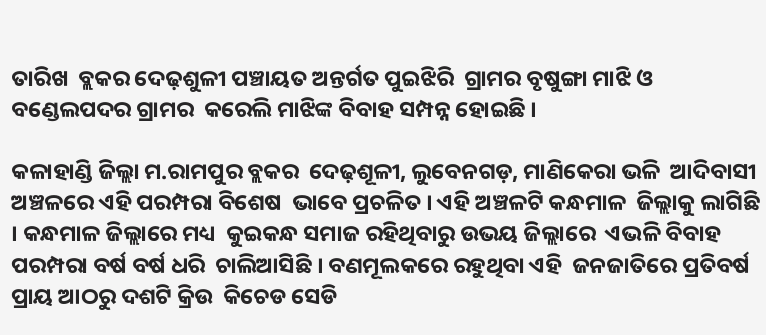ତାରିଖ  ବ୍ଲକର ଦେଢ଼ଶୁଳୀ ପଞ୍ଚାୟତ ଅନ୍ତର୍ଗତ ପୁଇଝିରି  ଗ୍ରାମର ବୃଷୁଙ୍ଗା ମାଝି ଓ ବଣ୍ଡେଲପଦର ଗ୍ରାମର  କରେଲି ମାଝିଙ୍କ ବିବାହ ସମ୍ପନ୍ନ ହୋଇଛି ।

କଳାହାଣ୍ଡି ଜିଲ୍ଲା ମ.ରାମପୁର ବ୍ଲକର  ଦେଢ଼ଶୂଳୀ, ଲୁବେନଗଡ଼, ମାଣିକେରା ଭଳି  ଆଦିବାସୀ ଅଞ୍ଚଳରେ ଏହି ପରମ୍ପରା ବିଶେଷ  ଭାବେ ପ୍ରଚଳିତ । ଏହି ଅଞ୍ଚଳଟି କନ୍ଧମାଳ  ଜିଲ୍ଲାକୁ ଲାଗିଛି । କନ୍ଧମାଳ ଜିଲ୍ଲାରେ ମଧ୍ୟ  କୁଇକନ୍ଧ ସମାଜ ରହିଥିବାରୁ ଉଭୟ ଜିଲ୍ଲାରେ  ଏଭଳି ବିବାହ ପରମ୍ପରା ବର୍ଷ ବର୍ଷ ଧରି  ଚାଲିଆସିଛି । ବଣମୂଲକରେ ରହୁଥିବା ଏହି  ଜନଜାତିରେ ପ୍ରତିବର୍ଷ ପ୍ରାୟ ଆଠରୁ ଦଶଟି କ୍ରିଉ  କିଚେଡ ସେଡି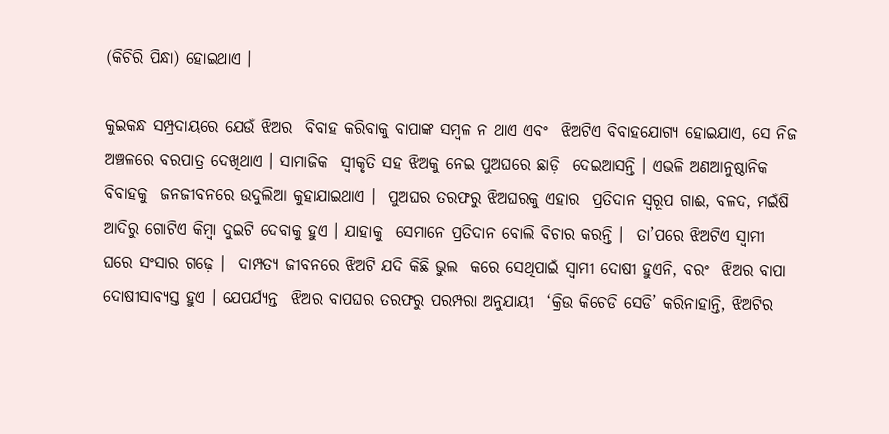(କିଚିରି ପିନ୍ଧା) ହୋଇଥାଏ ।

କୁଇକନ୍ଧ ସମ୍ପ୍ରଦାୟରେ ଯେଉଁ ଝିଅର  ବିବାହ କରିବାକୁ ବାପାଙ୍କ ସମ୍ବଳ ନ ଥାଏ ଏବଂ  ଝିଅଟିଏ ବିବାହଯୋଗ୍ୟ ହୋଇଯାଏ, ସେ ନିଜ  ଅଞ୍ଚଳରେ ବରପାତ୍ର ଦେଖିଥାଏ । ସାମାଜିକ  ସ୍ୱୀକୃତି ସହ ଝିଅକୁ ନେଇ ପୁଅଘରେ ଛାଡ଼ି  ଦେଇଆସନ୍ତି । ଏଭଳି ଅଣଆନୁଷ୍ଠାନିକ ବିବାହକୁ  ଜନଜୀବନରେ ଉଦୁଲିଆ କୁହାଯାଇଥାଏ ।  ପୁଅଘର ତରଫରୁ ଝିଅଘରକୁ ଏହାର  ପ୍ରତିଦାନ ସ୍ୱରୂପ ଗାଈ, ବଳଦ, ମଇଁଷି ଆଦିରୁ ଗୋଟିଏ କିମ୍ବା ଦୁଇଟି ଦେବାକୁ ହୁଏ । ଯାହାକୁ  ସେମାନେ ପ୍ରତିଦାନ ବୋଲି ବିଚାର କରନ୍ତି ।  ତା’ପରେ ଝିଅଟିଏ ସ୍ୱାମୀ ଘରେ ସଂସାର ଗଢ଼େ ।  ଦାମ୍ପତ୍ୟ ଜୀବନରେ ଝିଅଟି ଯଦି କିଛି ଭୁଲ  କରେ ସେଥିପାଇଁ ସ୍ୱାମୀ ଦୋଷୀ ହୁଏନି, ବରଂ  ଝିଅର ବାପା ଦୋଷୀସାବ୍ୟସ୍ତ ହୁଏ । ଯେପର୍ଯ୍ୟନ୍ତ  ଝିଅର ବାପଘର ତରଫରୁ ପରମ୍ପରା ଅନୁଯାୟୀ  ‘କ୍ରିଉ କିଚେଡି ସେଡି’ କରିନାହାନ୍ତି, ଝିଅଟିର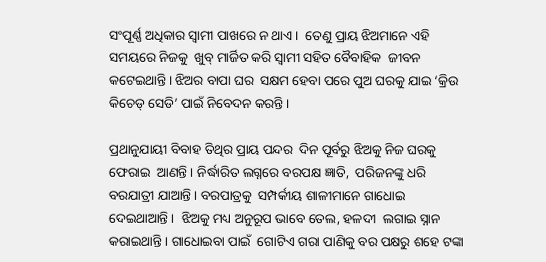ସଂପୂର୍ଣ୍ଣ ଅଧିକାର ସ୍ୱାମୀ ପାଖରେ ନ ଥାଏ ।  ତେଣୁ ପ୍ରାୟ ଝିଅମାନେ ଏହି ସମୟରେ ନିଜକୁ  ଖୁବ୍‌ ମାର୍ଜିତ କରି ସ୍ୱାମୀ ସହିତ ବୈବାହିକ  ଜୀବନ କଟେଇଥାନ୍ତି । ଝିଅର ବାପା ଘର  ସକ୍ଷମ ହେବା ପରେ ପୁଅ ଘରକୁ ଯାଇ ‘କ୍ରିଉ  କିଚେଡ୍‌ ସେଡି’ ପାଇଁ ନିବେଦନ କରନ୍ତି ।

ପ୍ରଥାନୁଯାୟୀ ବିବାହ ତିଥିର ପ୍ରାୟ ପନ୍ଦର  ଦିନ ପୂର୍ବରୁ ଝିଅକୁ ନିଜ ଘରକୁ ଫେରାଇ  ଆଣନ୍ତି । ନିର୍ଦ୍ଧାରିତ ଲଗ୍ନରେ ବରପକ୍ଷ ଜ୍ଞାତି,  ପରିଜନଙ୍କୁ ଧରି ବରଯାତ୍ରୀ ଯାଆନ୍ତି । ବରପାତ୍ରକୁ  ସମ୍ପର୍କୀୟ ଶାଳୀମାନେ ଗାଧୋଇ ଦେଇଥାଆନ୍ତି ।  ଝିଅକୁ ମଧ୍ୟ ଅନୁରୂପ ଭାବେ ତେଲ, ହଳଦୀ  ଲଗାଇ ସ୍ନାନ କରାଇଥାନ୍ତି । ଗାଧୋଇବା ପାଇଁ  ଗୋଟିଏ ଗରା ପାଣିକୁ ବର ପକ୍ଷରୁ ଶହେ ଟଙ୍କା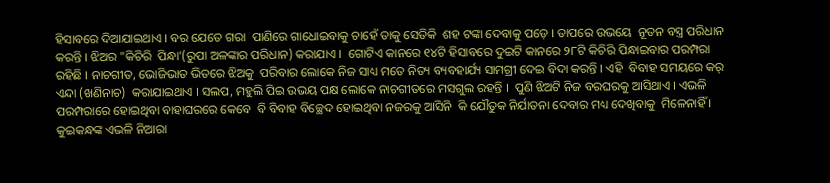ହିସାବରେ ଦିଆଯାଇଥାଏ । ବର ଯେତେ ଗରା  ପାଣିରେ ଗାଧୋଇବାକୁ ଚାହେଁ ତାକୁ ସେତିକି  ଶହ ଟଙ୍କା ଦେବାକୁ ପଡ଼େ । ତାପରେ ଉଭୟେ  ନୂତନ ବସ୍ତ୍ର ପରିଧାନ କରନ୍ତି । ଝିଅର "କିଚିରି  ପିନ୍ଧା’(ରୁପା ଅଳଙ୍କାର ପରିଧାନ) କରାଯାଏ ।  ଗୋଟିଏ କାନରେ ୧୪ଟି ହିସାବରେ ଦୁଇଟି କାନରେ ୨୮ଟି କିଚିରି ପିନ୍ଧାଇବାର ପରମ୍ପରା  ରହିଛି । ନାଚଗୀତ, ଭୋଜିଭାତ ଭିତରେ ଝିଅକୁ  ପରିବାର ଲୋକେ ନିଜ ସାଧ୍ୟ ମତେ ନିତ୍ୟ ବ୍ୟବହାର୍ଯ୍ୟ ସାମଗ୍ରୀ ଦେଇ ବିଦା କରନ୍ତି । ଏହି  ବିବାହ ସମୟରେ କର୍‌ ଏନ୍ଦା (ଖଣିନାଚ)  କରାଯାଇଥାଏ । ସଲପ, ମହୁଲି ପିଇ ଉଭୟ ପକ୍ଷ ଲୋକେ ନାଚଗୀତରେ ମସଗୁଲ ରହନ୍ତି ।  ପୁଣି ଝିଅଟି ନିଜ ବରଘରକୁ ଆସିଥାଏ । ଏଭଳି  ପରମ୍ପରାରେ ହୋଇଥିବା ବାହାଘରରେ କେବେ  ବି ବିବାହ ବିଚ୍ଛେଦ ହୋଇଥିବା ନଜରକୁ ଆସିନି  କି ଯୌତୁକ ନିର୍ଯାତନା ଦେବାର ମଧ୍ୟ ଦେଖିବାକୁ  ମିଳେନାହିଁ । କୁଇକନ୍ଧଙ୍କ ଏଭଳି ନିଆରା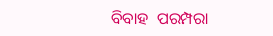ବିବାହ  ପରମ୍ପରା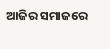ଆଜିର ସମାଜରେ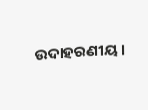ଉଦାହରଣୀୟ ।